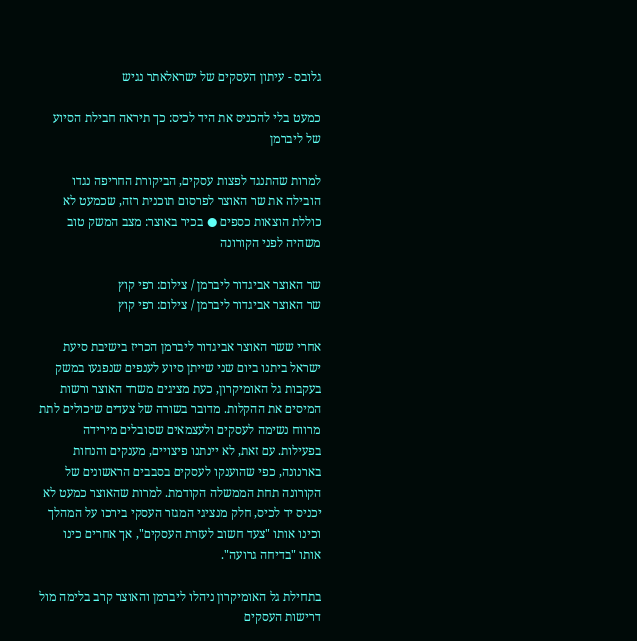גלובס - עיתון העסקים של ישראלאתר נגיש

כמעט בלי להכניס את היד לכיס: כך תיראה חבילת הסיוע של ליברמן

למרות שהתנגד לפצות עסקים, הביקורת החריפה נגדו הובילה את שר האוצר לפרסום תוכנית רזה, שכמעט לא כוללת הוצאות כספים ● בכיר באוצר: מצב המשק טוב משהיה לפני הקורונה

שר האוצר אביגדור ליברמן / צילום: רפי קוץ
שר האוצר אביגדור ליברמן / צילום: רפי קוץ

אחרי ששר האוצר אביגדור ליברמן הכריז בישיבת סיעת ישראל ביתנו ביום שני שייתן סיוע לענפים שנפגעו במשק בעקבות גל האומיקרון, כעת מציגים משרד האוצר ורשות המיסים את ההקלות. מדובר בשורה של צעדים שיכולים לתת מרווח נשימה לעסקים ולעצמאים שסובלים מירידה בפעילות. עם זאת, לא יינתנו פיצויים, מענקים והנחות בארנונה, כפי שהוענקו לעסקים בסבבים הראשונים של הקורונה תחת הממשלה הקודמת. למרות שהאוצר כמעט לא יכניס יד לכיס, חלק מנציגי המגזר העסקי בירכו על המהלך וכינו אותו "צעד חשוב לעזרת העסקים", אך אחרים כינו אותו "בדיחה גרועה".

בתחילת גל האומיקרון ניהלו ליברמן והאוצר קרב בלימה מול דרישות העסקים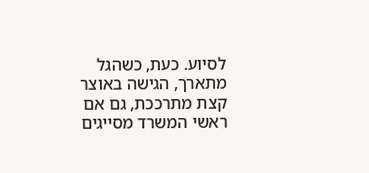לסיוע. כעת, כשהגל מתארך, הגישה באוצר קצת מתרככת, גם אם ראשי המשרד מסייגים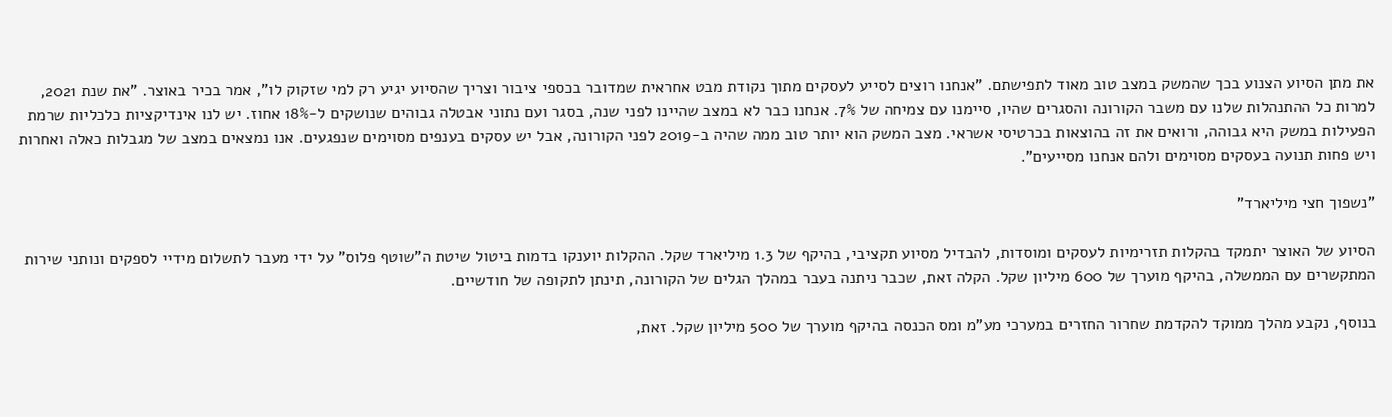את מתן הסיוע הצנוע בכך שהמשק במצב טוב מאוד לתפישתם. "אנחנו רוצים לסייע לעסקים מתוך נקודת מבט אחראית שמדובר בכספי ציבור וצריך שהסיוע יגיע רק למי שזקוק לו", אמר בכיר באוצר. "את שנת 2021, למרות כל ההתנהלות שלנו עם משבר הקורונה והסגרים שהיו, סיימנו עם צמיחה של 7%. אנחנו כבר לא במצב שהיינו לפני שנה, בסגר ועם נתוני אבטלה גבוהים שנושקים ל-18% אחוז. יש לנו אינדיקציות כלכליות שרמת הפעילות במשק היא גבוהה, ורואים את זה בהוצאות בכרטיסי אשראי. מצב המשק הוא יותר טוב ממה שהיה ב-2019 לפני הקורונה, אבל יש עסקים בענפים מסוימים שנפגעים. אנו נמצאים במצב של מגבלות כאלה ואחרות ויש פחות תנועה בעסקים מסוימים ולהם אנחנו מסייעים".

"נשפוך חצי מיליארד"

הסיוע של האוצר יתמקד בהקלות תזרימיות לעסקים ומוסדות, להבדיל מסיוע תקציבי, בהיקף של 1.3 מיליארד שקל. ההקלות יוענקו בדמות ביטול שיטת ה"שוטף פלוס" על ידי מעבר לתשלום מידיי לספקים ונותני שירות המתקשרים עם הממשלה, בהיקף מוערך של 600 מיליון שקל. הקלה זאת, שכבר ניתנה בעבר במהלך הגלים של הקורונה, תינתן לתקופה של חודשיים.

בנוסף, נקבע מהלך ממוקד להקדמת שחרור החזרים במערכי מע"מ ומס הכנסה בהיקף מוערך של 500 מיליון שקל. זאת,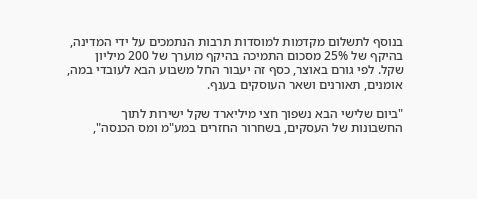בנוסף לתשלום מקדמות למוסדות תרבות הנתמכים על ידי המדינה, בהיקף של 25% מסכום התמיכה בהיקף מוערך של 200 מיליון שקל. לפי גורם באוצר, כסף זה יעבור החל משבוע הבא לעובדי במה, אומנים, תאורנים ושאר העוסקים בענף.

"ביום שלישי הבא נשפוך חצי מיליארד שקל ישירות לתוך החשבונות של העסקים, בשחרור החזרים במע"מ ומס הכנסה",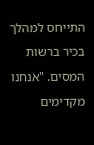התייחס למהלך בכיר ברשות המסים. "אנחנו מקדימים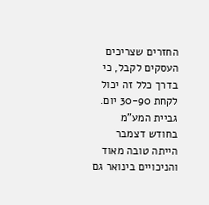החזרים שצריכים העסקים לקבל, כי בדרך כלל זה יכול לקחת 30-90 יום. גביית המע"מ בחודש דצמבר הייתה טובה מאוד והניכויים בינואר גם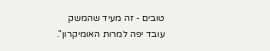טובים - זה מעיד שהמשק עובד יפה למרות האומיקרון".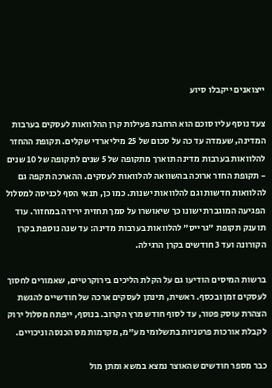ייצואנים ייקבלו סיוע

צעד נוסף עליו סוכם הוא הרחבת פעילות קרן ההלוואות לעסקים בערבות המדינה, שעמדה עד כה על סכום של 25 מיליארדי שקלים. תקופת ההחזר להלוואות בערבות מדינה תוארך מתקופה של 5 שנים לתקופה של 10 שנים - תקופת החזר ארוכה בהשוואה להלוואות לעסקים. ההארכה תקפה גם להלוואות חדשות וגם להלוואות ישנות. כמו כן, תנאי הסף לכניסה למסלול הפגיעה המוגברת ישונו כך שיאושרו על סמך תחזית ירידה במחזור. עוד תוענק תקופת "גרייס" להלוואות בערבות מדינה: עד שנה נוספת בקרן הקורונה ועד 3 חודשים בקרן הרגילה.

ברשות המיסים הודיעו גם על הקלת הליכים בירוקרטיים, שאמורים לחסוך לעסקים זמן ובכסף. ראשית, תינתן לעסקים ארכה של חודשיים להגשת הצהרת עוסק פטור, עד לסוף חודש מרץ הקרוב. בנוסף, ייפתח מסלול ירוק לקבלת אורכות פרטניות בתשלומי מע"מ, מקדמות מס הכנסה וניכויים.

כבר מספר חודשים שהאוצר נמצא במשא ומתן מול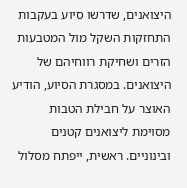היצואנים, שדרשו סיוע בעקבות התחזקות השקל מול המטבעות הזרים ושחיקת רווחיהם של היצואנים. במסגרת הסיוע, הודיע האוצר על חבילת הטבות מסוימת ליצואנים קטנים ובינוניים. ראשית, ייפתח מסלול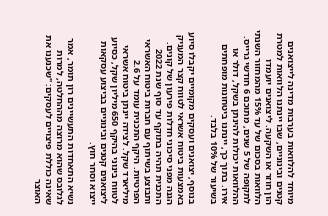מיוחד להלוואות בערבות מדינה לייצואנים קטנים ובינוניים, שבו יינתנו הלוואות למטרת הון חוזר או השקעה. ליצואנים יועמדו הלוואות בסכום של עד 15% מהמחזור השנתי לתקופה של 5 שנים, מתוכם 6 חודשי גרייס. ההלוואות יכולות להינתן בשקל, דולר או אירו. בתוך כך, יינתנו ביטחונות מופחתים בשיעור של 10% בלבד.

בנוסף, יצואנים ועסקים מקומיים יקבלו סיוע באמצעות ביטוח אשראי לטווח קצר המעניק הגנה מפני סיכוני חדלות פירעון של קונים. התכנית תהיה בתוקף עד סוף שנת 2022 ותבוצע בשיתוף עם חברות ביטוח האשראי הפרטיות. היקף התכנית עומד על 2.6 מיליארד שקל. לצידה יינתן ביטוח אשראי לטווח בינוני בהיקף 650 מיליון שקל, כסיוע ליצואנים קטנים ובינוניים בביצוע עסקאות ייצוא וסחר חוץ.

נשיא התאחדות התעשיינים רון תומר, אמר לגלובס שהוא מרוצה מההחלטה, למרות שאינה כוללת פיצויים לעסקים: "שכנענו את האוצר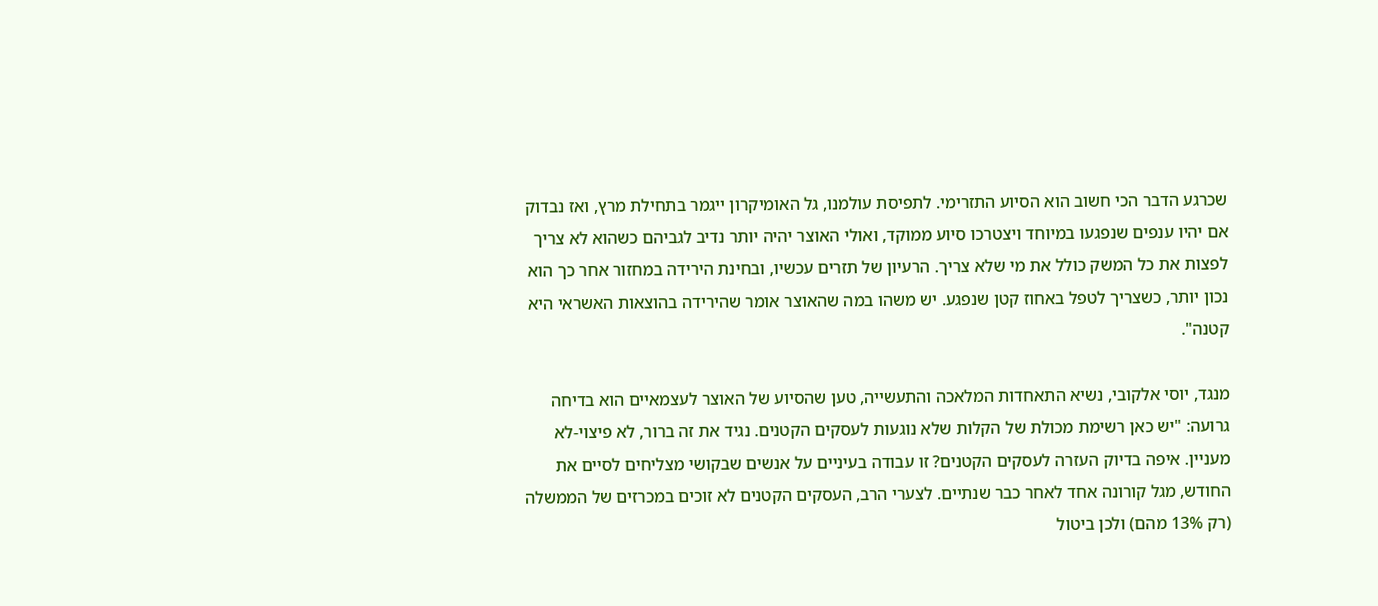שכרגע הדבר הכי חשוב הוא הסיוע התזרימי. לתפיסת עולמנו, גל האומיקרון ייגמר בתחילת מרץ, ואז נבדוק אם יהיו ענפים שנפגעו במיוחד ויצטרכו סיוע ממוקד, ואולי האוצר יהיה יותר נדיב לגביהם כשהוא לא צריך לפצות את כל המשק כולל את מי שלא צריך. הרעיון של תזרים עכשיו, ובחינת הירידה במחזור אחר כך הוא נכון יותר, כשצריך לטפל באחוז קטן שנפגע. יש משהו במה שהאוצר אומר שהירידה בהוצאות האשראי היא קטנה".

מנגד, יוסי אלקובי, נשיא התאחדות המלאכה והתעשייה, טען שהסיוע של האוצר לעצמאיים הוא בדיחה גרועה: "יש כאן רשימת מכולת של הקלות שלא נוגעות לעסקים הקטנים. נגיד את זה ברור, לא פיצוי-לא מעניין. איפה בדיוק העזרה לעסקים הקטנים? זו עבודה בעיניים על אנשים שבקושי מצליחים לסיים את החודש, מגל קורונה אחד לאחר כבר שנתיים. לצערי הרב, העסקים הקטנים לא זוכים במכרזים של הממשלה (רק 13% מהם) ולכן ביטול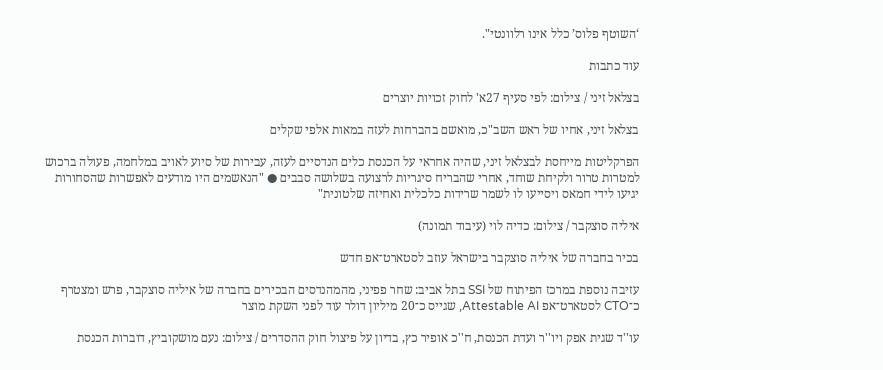‘השוטף פלוס’ כלל אינו רלוונטי".

עוד כתבות

בצלאל זיני / צילום: לפי סעיף 27א' לחוק זכויות יוצרים

בצלאל זיני, אחיו של ראש השב"כ, מואשם בהברחות לעזה במאות אלפי שקלים

הפרקליטות מייחסת לבצלאל זיני, שהיה אחראי על הכנסת כלים הנדסיים לעזה, עבירות של סיוע לאויב במלחמה, פעולה ברכוש למטרות טרור ולקיחת שוחד, אחרי שהבריח סיגריות לרצועה בשלושה סבבים ● "הנאשמים היו מודעים לאפשרות שהסחורות יגיעו לידי חמאס ויסייעו לו לשמר שרידות כלכלית ואחיזה שלטונית"

איליה סוצקבר / צילום: כדיה לוי (עיבוד תמונה)

בכיר בחברה של איליה סוצקבר בישראל עוזב לסטארט־אפ חדש

עזיבה נוספת במרכז הפיתוח של SSI בתל אביב: שחר פפיני, מהמהנדסים הבכירים בחברה של איליה סוצקבר, פרש ומצטרף כ־CTO לסטארט־אפ Attestable AI, שגייס כ־20 מיליון דולר עוד לפני השקת מוצר

עו''ד שגית אפק ויו''ר ועדת הכנסת, ח''כ אופיר כץ, בדיון על פיצול חוק ההסדרים / צילום: נעם מושקוביץ, דוברות הכנסת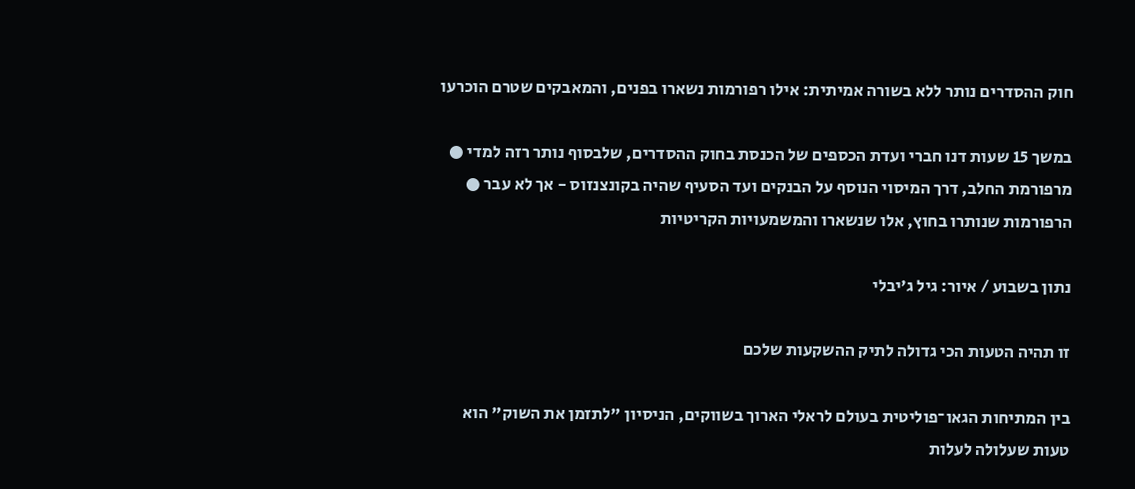חוק ההסדרים נותר ללא בשורה אמיתית: אילו רפורמות נשארו בפנים, והמאבקים שטרם הוכרעו

במשך 15 שעות דנו חברי ועדת הכספים של הכנסת בחוק ההסדרים, שלבסוף נותר רזה למדי ● מרפורמת החלב, דרך המיסוי הנוסף על הבנקים ועד הסעיף שהיה בקונצנזוס - אך לא עבר ● הרפורמות שנותרו בחוץ, אלו שנשארו והמשמעויות הקריטיות

נתון בשבוע / איור: גיל ג'יבלי

זו תהיה הטעות הכי גדולה לתיק ההשקעות שלכם

בין המתיחות הגאו־פוליטית בעולם לראלי הארוך בשווקים, הניסיון "לתזמן את השוק" הוא טעות שעלולה לעלות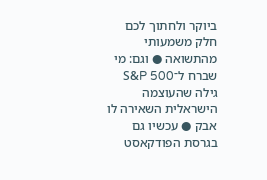ביוקר ולחתוך לכם חלק משמעותי מהתשואה ● וגם: מי שברח ל־S&P 500 גילה שהעוצמה הישראלית השאירה לו אבק ● עכשיו גם בגרסת הפודקאסט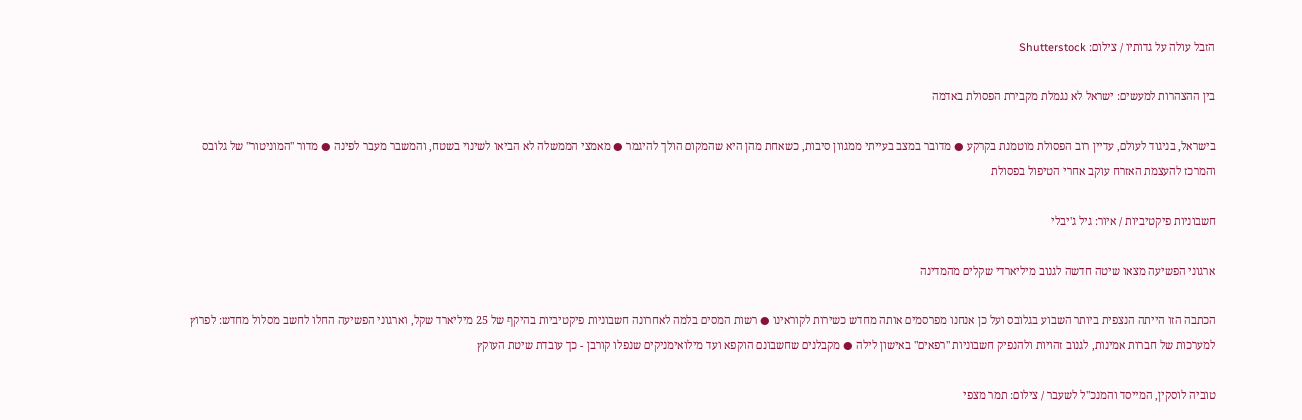הזבל עולה על גדותיו / צילום: Shutterstock

בין ההצהרות למעשים: ישראל לא נגמלת מקבירת הפסולת באדמה

בישראל, בניגוד לעולם, עדיין רוב הפסולת מוטמנת בקרקע ● מדובר במצב בעייתי ממגוון סיבות, כשאחת מהן היא שהמקום הולך להיגמר ● מאמצי הממשלה לא הביאו לשינוי בשטח, והמשבר מעבר לפינה ● מדור "המוניטור" של גלובס והמרכז להעצמת האזרח עוקב אחרי הטיפול בפסולת

חשבוניות פיקטיביות / איור: גיל ג'יבלי

ארגוני הפשיעה מצאו שיטה חדשה לגנוב מיליארדי שקלים מהמדינה

הכתבה הזו הייתה הנצפית ביותר השבוע בגלובס ועל כן אנחנו מפרסמים אותה מחדש כשירות לקוראינו ● רשות המסים בלמה לאחרונה חשבוניות פיקטיביות בהיקף של 25 מיליארד שקל, וארגוני הפשיעה החלו לחשב מסלול מחדש: לפרוץ למערכות של חברות אמינות, לגנוב זהויות ולהנפיק חשבוניות "רפאים" באישון לילה ● מקבלנים שחשבונם הוקפא ועד מילואימניקים שנפלו קורבן - כך עובדת שיטת העוקץ

טוביה לוסקין, המייסד והמנכ''ל לשעבר / צילום: תמר מצפי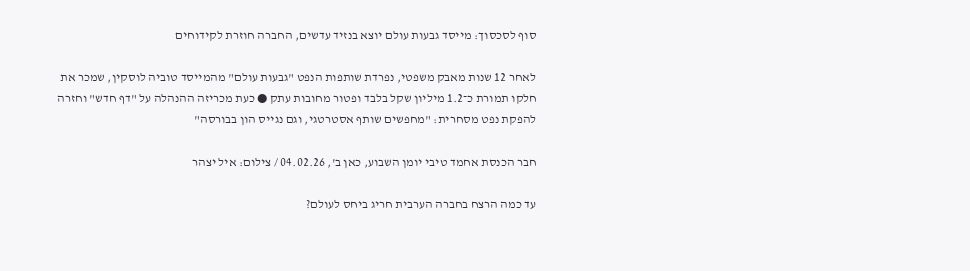סוף לסכסוך: מייסד גבעות עולם יוצא בנזיד עדשים, החברה חוזרת לקידוחים

לאחר 12 שנות מאבק משפטי, נפרדת שותפות הנפט "גבעות עולם" מהמייסד טוביה לוסקין, שמכר את חלקו תמורת כ־1.2 מיליון שקל בלבד ופטור מחובות עתק ● כעת מכריזה ההנהלה על "דף חדש" וחזרה להפקת נפט מסחרית: "מחפשים שותף אסטרטגי, וגם נגייס הון בבורסה"

חבר הכנסת אחמד טיבי יומן השבוע, כאן ב', 04.02.26 / צילום: איל יצהר

עד כמה הרצח בחברה הערבית חריג ביחס לעולם?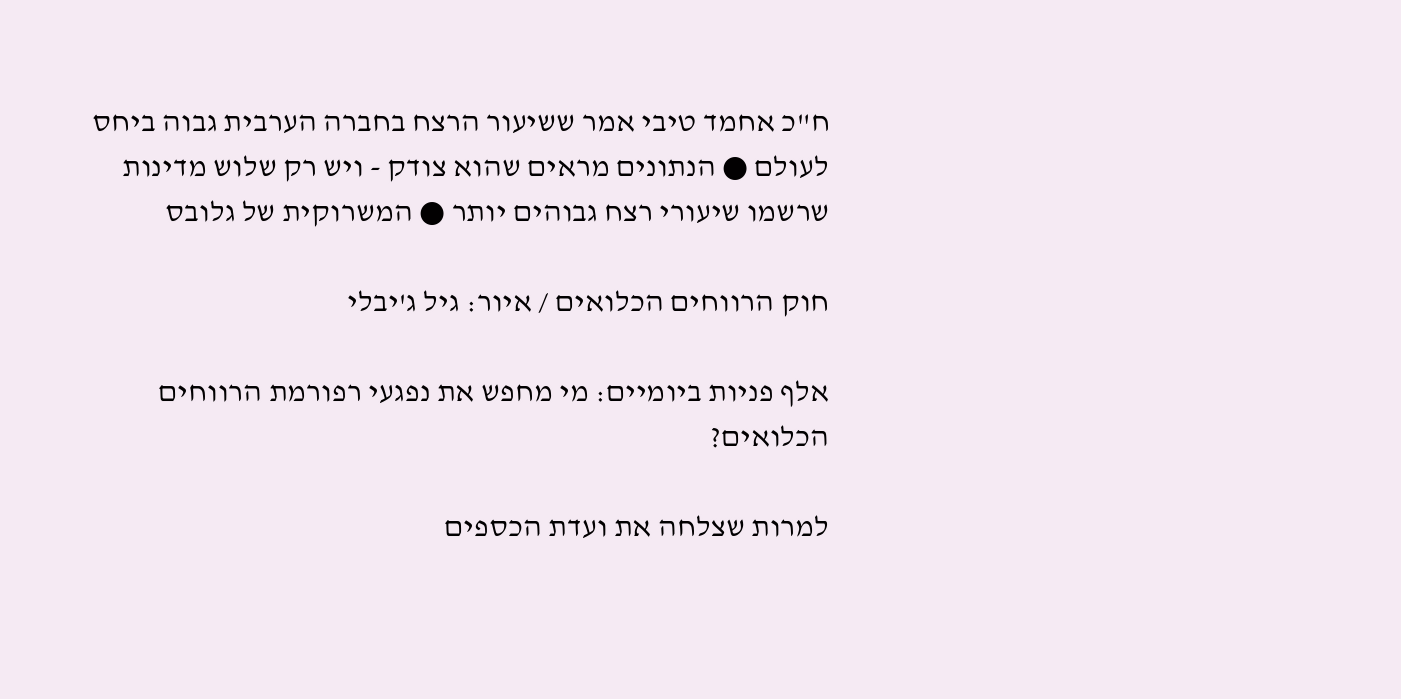ח"כ אחמד טיבי אמר ששיעור הרצח בחברה הערבית גבוה ביחס לעולם ● הנתונים מראים שהוא צודק - ויש רק שלוש מדינות שרשמו שיעורי רצח גבוהים יותר ● המשרוקית של גלובס

חוק הרווחים הכלואים / איור: גיל ג'יבלי

אלף פניות ביומיים: מי מחפש את נפגעי רפורמת הרווחים הכלואים?

למרות שצלחה את ועדת הכספים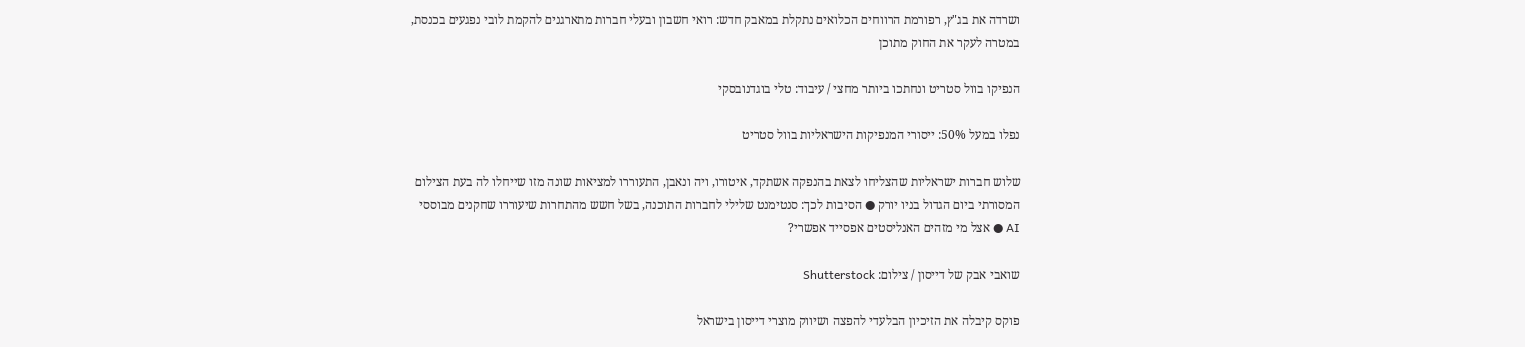ושרדה את בג"ץ, רפורמת הרווחים הכלואים נתקלת במאבק חדש: רואי חשבון ובעלי חברות מתארגנים להקמת לובי נפגעים בכנסת, במטרה לעקר את החוק מתוכן

הנפיקו בוול סטריט ונחתכו ביותר מחצי / עיבוד: טלי בוגדנובסקי

נפלו במעל 50%: ייסורי המנפיקות הישראליות בוול סטריט

שלוש חברות ישראליות שהצליחו לצאת בהנפקה אשתקד, איטורו, ויה ונאבן, התעוררו למציאות שונה מזו שייחלו לה בעת הצילום המסורתי ביום הגדול בניו יורק ● הסיבות לכך: סנטימנט שלילי לחברות התוכנה, בשל חשש מהתחרות שיעוררו שחקנים מבוססי AI ● אצל מי מזהים האנליסטים אפסייד אפשרי?

שואבי אבק של דייסון / צילום: Shutterstock

פוקס קיבלה את הזיכיון הבלעדי להפצה ושיווק מוצרי דייסון בישראל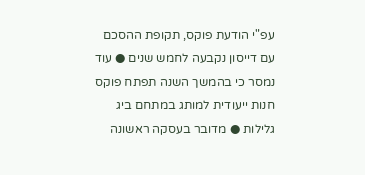עפ"י הודעת פוקס, תקופת ההסכם עם דייסון נקבעה לחמש שנים ● עוד נמסר כי בהמשך השנה תפתח פוקס חנות ייעודית למותג במתחם ביג גלילות ● מדובר בעסקה ראשונה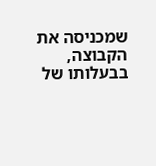שמכניסה את הקבוצה, בבעלותו של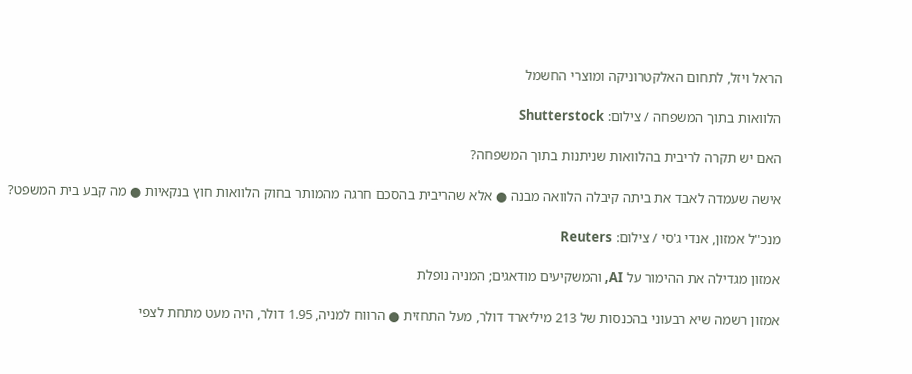הראל ויזל, לתחום האלקטרוניקה ומוצרי החשמל

הלוואות בתוך המשפחה / צילום: Shutterstock

האם יש תקרה לריבית בהלוואות שניתנות בתוך המשפחה?

אישה שעמדה לאבד את ביתה קיבלה הלוואה מבנה ● אלא שהריבית בהסכם חרגה מהמותר בחוק הלוואות חוץ בנקאיות ● מה קבע בית המשפט?

מנכ''ל אמזון, אנדי ג'סי / צילום: Reuters

אמזון מגדילה את ההימור על AI, והמשקיעים מודאגים; המניה נופלת

אמזון רשמה שיא רבעוני בהכנסות של 213 מיליארד דולר, מעל התחזית ● הרווח למניה, 1.95 דולר, היה מעט מתחת לצפי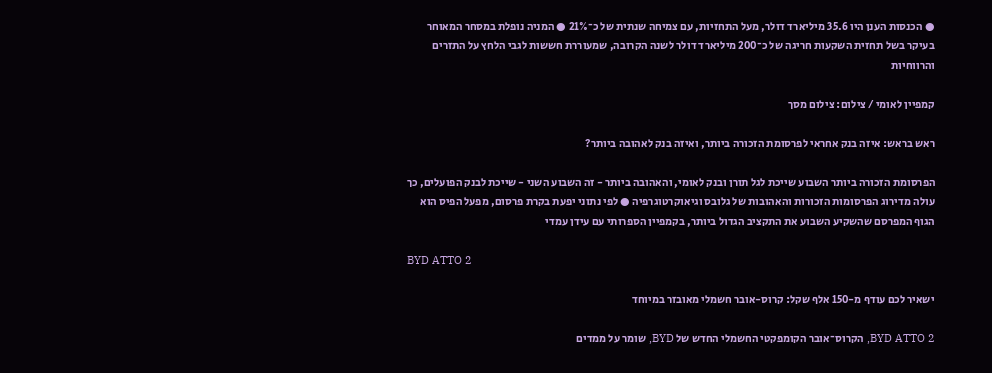● הכנסות הענן היו 35.6 מיליארד דולר, מעל התחזיות, עם צמיחה שנתית של כ־21% ● המניה נופלת במסחר המאוחר בעיקר בשל תחזית השקעות חריגה של כ־200 מיליארד דולר לשנה הקרובה, שמעוררת חששות לגבי הלחץ על התזרים והרווחיות

קמפיין לאומי / צילום: צילום מסך

ראש בראש: איזה בנק אחראי לפרסומת הזכורה ביותר, ואיזה בנק לאהובה ביותר?

הפרסומת הזכורה ביותר השבוע שייכת לגל תורן ובנק לאומי, והאהובה ביותר - זה השבוע השני - שייכת לבנק הפועלים, כך עולה מדירוג הפרסומות הזכורות והאהובות של גלובס וגיאוקרטוגרפיה ● לפי נתוני יפעת בקרת פרסום, מפעל הפיס הוא הגוף המפרסם שהשקיע השבוע את התקציב הגדול ביותר, בקמפיין הספרותי עם עידן עמדי

BYD ATTO 2

ישאיר לכם עודף מ-150 אלף שקל: קרוס-אובר חשמלי מאובזר במיוחד

BYD ATTO 2, הקרוס־אובר הקומפקטי החשמלי החדש של BYD, שומר על ממדים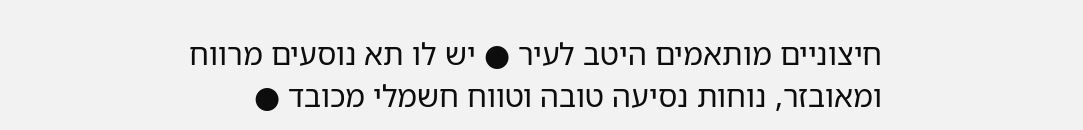חיצוניים מותאמים היטב לעיר ● יש לו תא נוסעים מרווח ומאובזר, נוחות נסיעה טובה וטווח חשמלי מכובד ●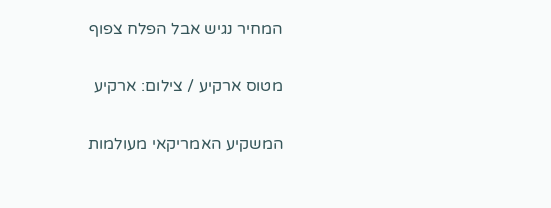המחיר נגיש אבל הפלח צפוף

מטוס ארקיע / צילום: ארקיע

המשקיע האמריקאי מעולמות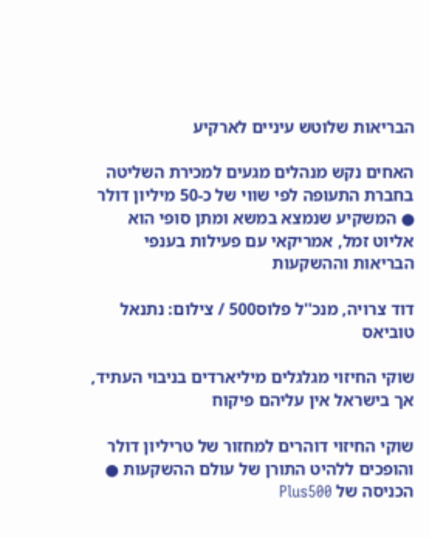הבריאות שלוטש עיניים לארקיע

האחים נקש מנהלים מגעים למכירת השליטה בחברת התעופה לפי שווי של כ-50 מיליון דולר ● המשקיע שנמצא במשא ומתן סופי הוא אליוט זמל, אמריקאי עם פעילות בענפי הבריאות וההשקעות

דוד צרויה, מנכ''ל פלוס500 / צילום: נתנאל טוביאס

שוקי החיזוי מגלגלים מיליארדים בניבוי העתיד, אך בישראל אין עליהם פיקוח

שוקי החיזוי דוהרים למחזור של טריליון דולר והופכים ללהיט התורן של עולם ההשקעות ● הכניסה של Plus500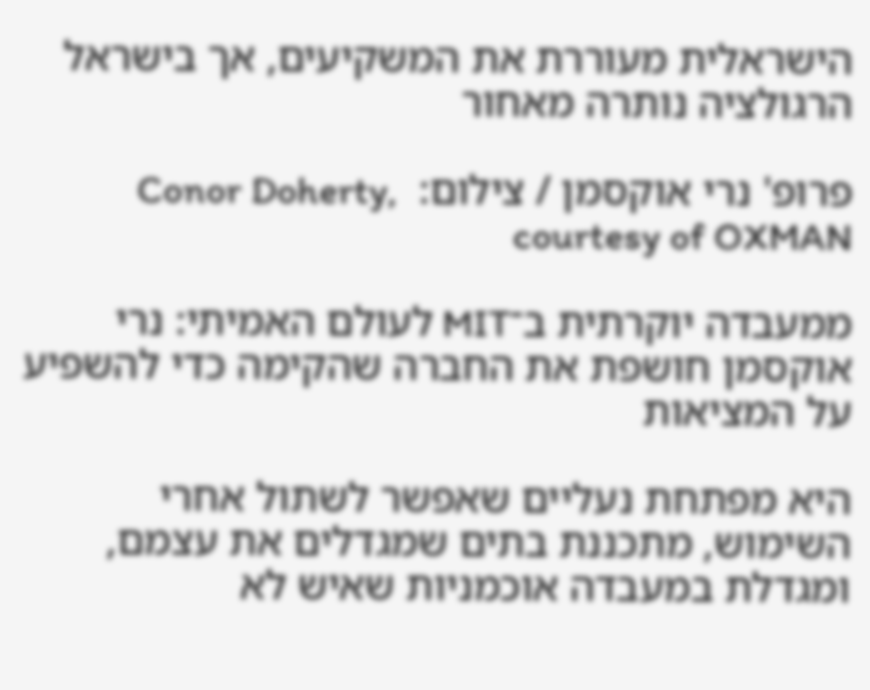הישראלית מעוררת את המשקיעים, אך בישראל הרגולציה נותרה מאחור

פרופ' נרי אוקסמן / צילום:  Conor Doherty, courtesy of OXMAN

ממעבדה יוקרתית ב־MIT לעולם האמיתי: נרי אוקסמן חושפת את החברה שהקימה כדי להשפיע על המציאות

היא מפתחת נעליים שאפשר לשתול אחרי השימוש, מתכננת בתים שמגדלים את עצמם, ומגדלת במעבדה אוכמניות שאיש לא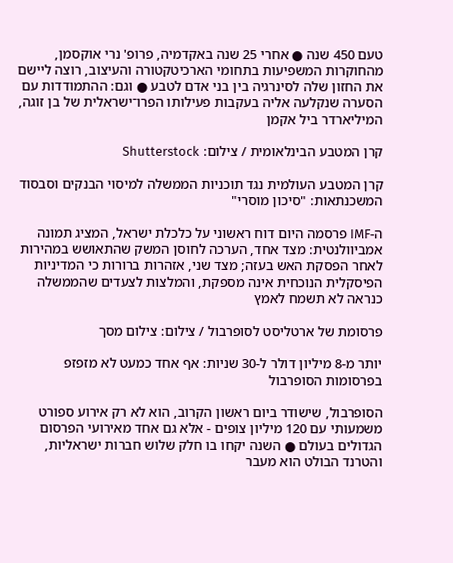טעם 450 שנה ● אחרי 25 שנה באקדמיה, פרופ' נרי אוקסמן, מהחוקרות המשפיעות בתחומי הארכיטקטורה והעיצוב, רוצה ליישם את החזון שלה לסינרגיה בין בני אדם לטבע ● וגם: ההתמודדות עם הסערה שנקלעה אליה בעקבות פעילותו הפרו־ישראלית של בן זוגה, המיליארדר ביל אקמן

קרן המטבע הבינלאומית / צילום: Shutterstock

קרן המטבע העולמית נגד תוכניות הממשלה למיסוי הבנקים וסבסוד המשכנתאות: "סיכון מוסרי"

ה-IMF פרסמה היום דוח ראשוני על כלכלת ישראל, המציג תמונה אמביוולנטית: מצד אחד, הערכה לחוסן המשק שהתאושש במהירות לאחר הפסקת האש בעזה; מצד שני, אזהרות ברורות כי המדיניות הפיסקלית הנוכחית אינה מספקת, והמלצות לצעדים שהממשלה כנראה לא תשמח לאמץ

פרסומת של ארטליסט לסופרבול / צילום: צילום מסך

יותר מ-8 מיליון דולר ל-30 שניות: אף אחד כמעט לא מזפזפ בפרסומות הסופרבול

הסופרבול, שישודר ביום ראשון הקרוב, הוא לא רק אירוע ספורט משמעותי עם 120 מיליון צופים - אלא גם אחד מאירועי הפרסום הגדולים בעולם ● השנה יקחו בו חלק שלוש חברות ישראליות, והטרנד הבולט הוא מעבר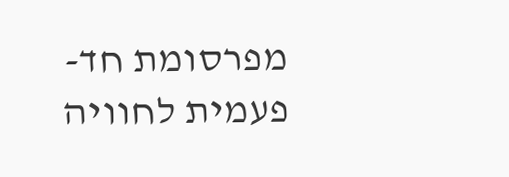מפרסומת חד-פעמית לחוויה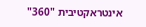אינטראקטיבית "360"